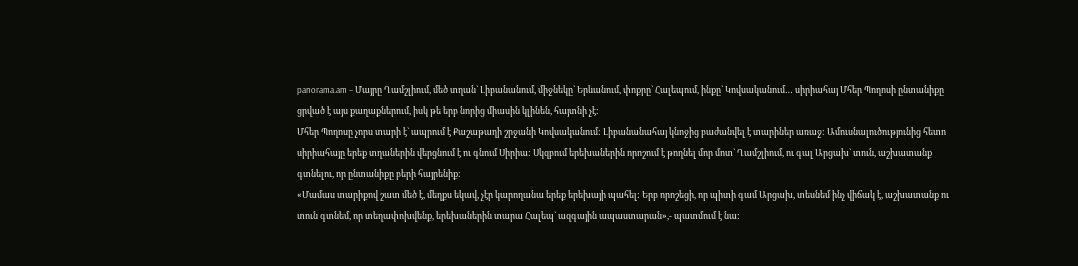panorama.am – Մայրը Ղամշլիում, մեծ տղան` Լիբանանում, միջնեկը` Երևանում, փոքրը` Հալեպում, ինքը` Կովսականում… սիրիահայ Մհեր Պողոսի ընտանիքը ցրված է այս քաղաքներում, իսկ թե երբ նորից միասին կլինեն, հայտնի չէ:
Մհեր Պողոսը չորս տարի է` ապրում է Քաշաթաղի շրջանի Կովսականում: Լիբանանահայ կնոջից բաժանվել է տարիներ առաջ: Ամուսնալուծությունից հետո սիրիահայը երեք տղաներին վերցնում է ու գնում Սիրիա: Սկզբում երեխաներին որոշում է թողնել մոր մոտ` Ղամշլիում, ու գալ Արցախ` տուն, աշխատանք գտնելու, որ ընտանիքը բերի հայրենիք:
«Մամաս տարիքով շատ մեծ է, մեղքս եկավ, չէր կարողանա երեք երեխայի պահել: Երբ որոշեցի, որ պիտի գամ Արցախ, տեսնեմ ինչ վիճակ է, աշխատանք ու տուն գտնեմ, որ տեղափոխվենք, երեխաներին տարա Հալեպ` ազգային ապաստարան»,- պատմում է նա: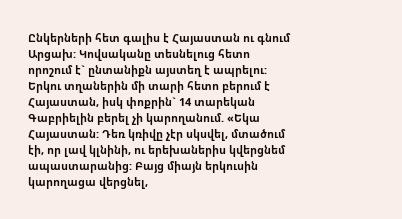Ընկերների հետ գալիս է Հայաստան ու գնում Արցախ: Կովսականը տեսնելուց հետո որոշում է` ընտանիքն այստեղ է ապրելու: Երկու տղաներին մի տարի հետո բերում է Հայաստան, իսկ փոքրին` 14 տարեկան Գաբրիելին բերել չի կարողանում. «Եկա Հայաստան: Դեռ կռիվը չէր սկսվել, մտածում էի, որ լավ կլնինի, ու երեխաներիս կվերցնեմ ապաստարանից: Բայց միայն երկուսին կարողացա վերցնել,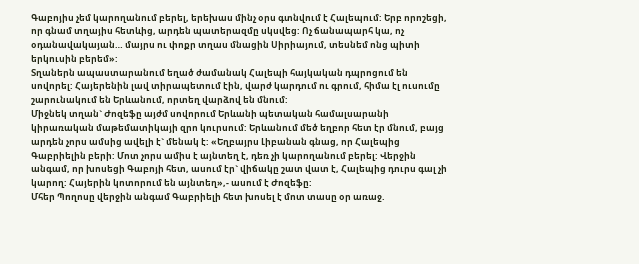Գաբոյիս չեմ կարողանում բերել, երեխաս մինչ օրս գտնվում է Հալեպում: Երբ որոշեցի, որ գնամ տղայիս հետևից, արդեն պատերազմը սկսվեց: Ոչ ճանապարհ կա, ոչ օդանավակայան… մայրս ու փոքր տղաս մնացին Սիրիայում, տեսնեմ ոնց պիտի երկուսին բերեմ»:
Տղաներն ապաստարանում եղած ժամանակ Հալեպի հայկական դպրոցում են սովորել: Հայերենին լավ տիրապետում էին, վարժ կարդում ու գրում, հիմա էլ ուսումը շարունակում են Երևանում, որտեղ վարձով են մնում:
Միջնեկ տղան` Ժոզեֆը այժմ սովորում Երևանի պետական համալսարանի կիրառական մաթեմատիկայի զրո կուրսում: Երևանում մեծ եղբոր հետ էր մնում, բայց արդեն չորս ամսից ավելի է` մենակ է: «Եղբայրս Լիբանան գնաց, որ Հալեպից Գաբրիելին բերի: Մոտ չորս ամիս է այնտեղ է, դեռ չի կարողանում բերել: Վերջին անգամ, որ խոսեցի Գաբոյի հետ, ասում էր` վիճակը շատ վատ է, Հալեպից դուրս գալ չի կարող: Հայերին կոտորում են այնտեղ»,- ասում է Ժոզեֆը:
Մհեր Պողոսը վերջին անգամ Գաբրիելի հետ խոսել է մոտ տասը օր առաջ.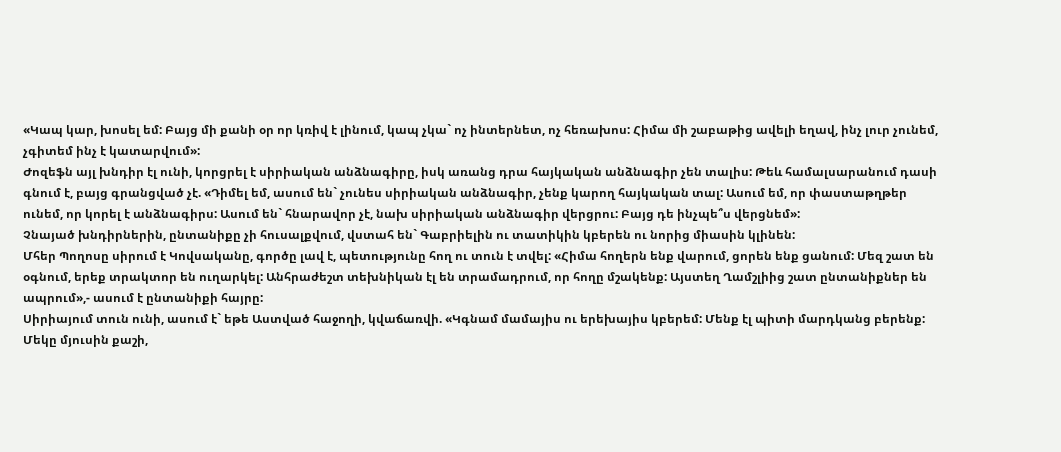«Կապ կար, խոսել եմ: Բայց մի քանի օր որ կռիվ է լինում, կապ չկա` ոչ ինտերնետ, ոչ հեռախոս: Հիմա մի շաբաթից ավելի եղավ, ինչ լուր չունեմ, չգիտեմ ինչ է կատարվում»:
Ժոզեֆն այլ խնդիր էլ ունի, կորցրել է սիրիական անձնագիրը, իսկ առանց դրա հայկական անձնագիր չեն տալիս: Թեև համալսարանում դասի գնում է, բայց գրանցված չէ. «Դիմել եմ, ասում են` չունես սիրիական անձնագիր, չենք կարող հայկական տալ: Ասում եմ, որ փաստաթղթեր ունեմ, որ կորել է անձնագիրս: Ասում են` հնարավոր չէ, նախ սիրիական անձնագիր վերցրու: Բայց դե ինչպե՞ս վերցնեմ»:
Չնայած խնդիրներին, ընտանիքը չի հուսալքվում, վստահ են` Գաբրիելին ու տատիկին կբերեն ու նորից միասին կլինեն:
Մհեր Պողոսը սիրում է Կովսականը, գործը լավ է, պետությունը հող ու տուն է տվել: «Հիմա հողերն ենք վարում, ցորեն ենք ցանում: Մեզ շատ են օգնում, երեք տրակտոր են ուղարկել: Անհրաժեշտ տեխնիկան էլ են տրամադրում, որ հողը մշակենք: Այստեղ Ղամշլիից շատ ընտանիքներ են ապրում»,- ասում է ընտանիքի հայրը:
Սիրիայում տուն ունի, ասում է` եթե Աստված հաջողի, կվաճառվի. «Կգնամ մամայիս ու երեխայիս կբերեմ: Մենք էլ պիտի մարդկանց բերենք: Մեկը մյուսին քաշի,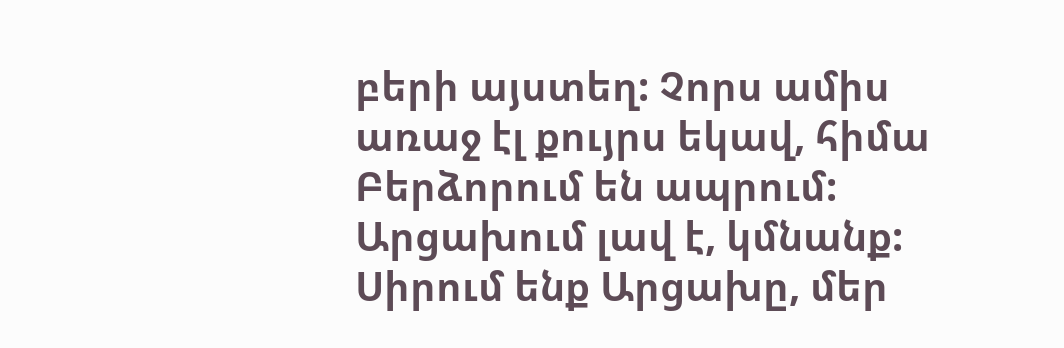բերի այստեղ: Չորս ամիս առաջ էլ քույրս եկավ, հիմա Բերձորում են ապրում: Արցախում լավ է, կմնանք: Սիրում ենք Արցախը, մեր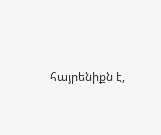հայրենիքն է,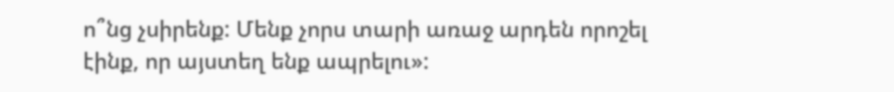ո՞նց չսիրենք: Մենք չորս տարի առաջ արդեն որոշել էինք, որ այստեղ ենք ապրելու»: